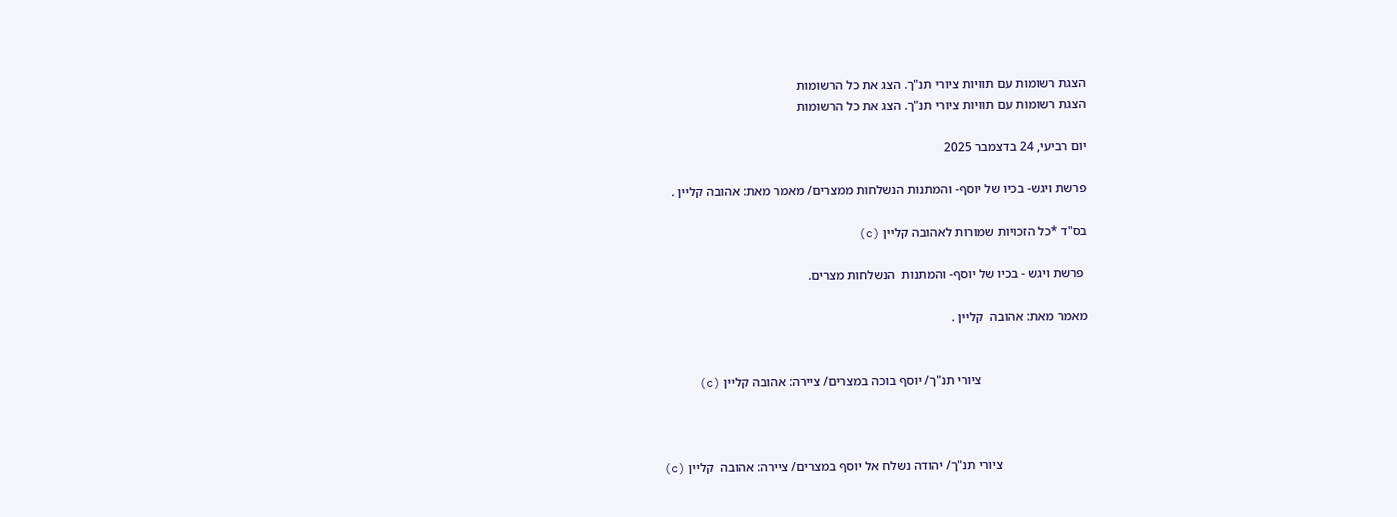הצגת רשומות עם תוויות ציורי תנ"ך. הצג את כל הרשומות
הצגת רשומות עם תוויות ציורי תנ"ך. הצג את כל הרשומות

יום רביעי, 24 בדצמבר 2025

פרשת ויגש- בכיו של יוסף- והמתנות הנשלחות ממצרים/ מאמר מאת: אהובה קליין .

בס"ד *כל הזכויות שמורות לאהובה קליין (c)

 פרשת ויגש - בכיו של יוסף- והמתנות  הנשלחות מצרים.

מאמר מאת: אהובה  קליין .


                                 ציורי תנ"ך/ יוסף בוכה במצרים/ ציירה: אהובה קליין (c)



                           ציורי תנ"ך/ יהודה נשלח אל יוסף במצרים/ ציירה: אהובה  קליין (c)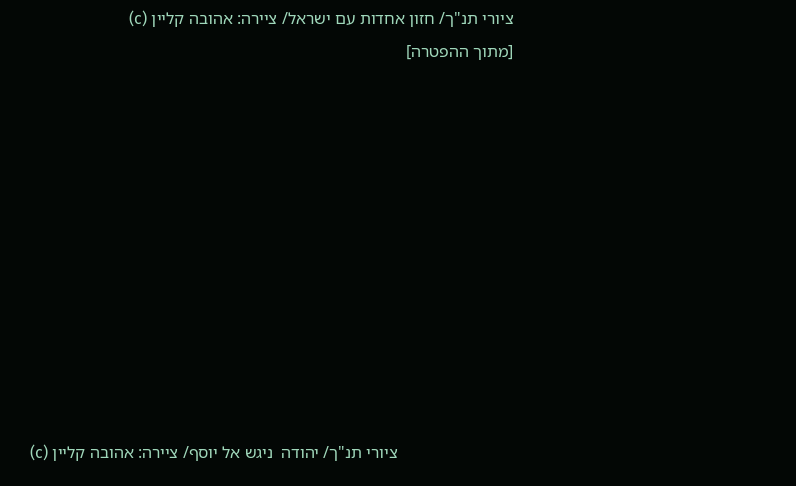ציורי תנ"ך/ חזון אחדות עם ישראל/ ציירה: אהובה קליין (c)
[מתוך ההפטרה]











                           ציורי תנ"ך/ יהודה  ניגש אל יוסף/ ציירה: אהובה קליין (c)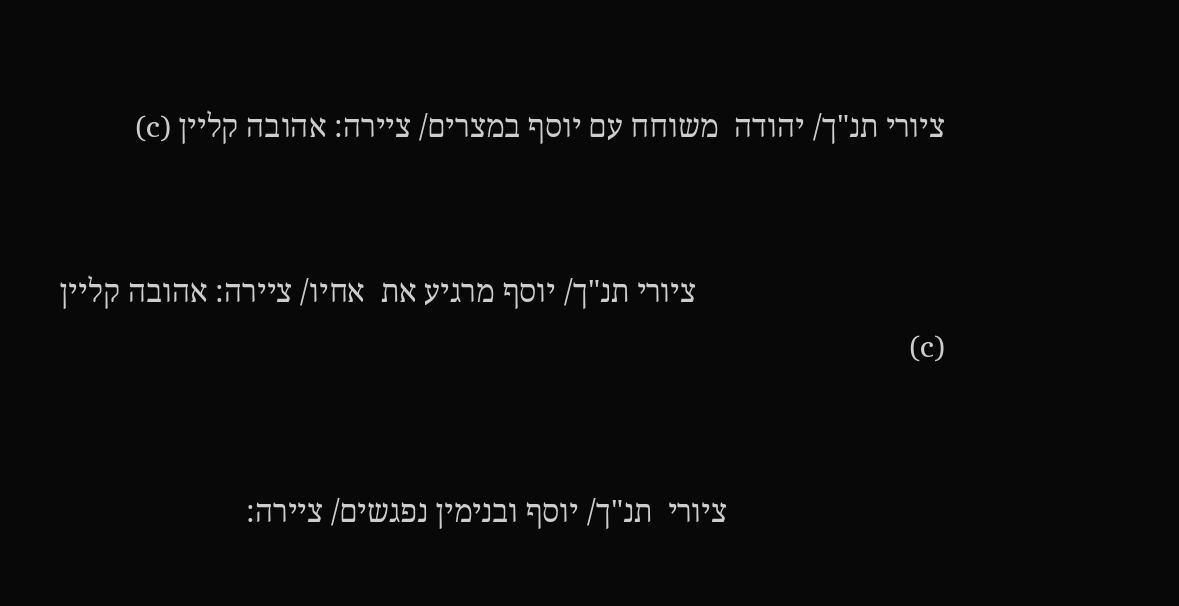ציורי תנ"ך/ יהודה  משוחח עם יוסף במצרים/ ציירה: אהובה קליין (c)


                                ציורי תנ"ך/ יוסף מרגיע את  אחיו/ ציירה: אהובה קליין (c)


                            ציורי  תנ"ך/ יוסף ובנימין נפגשים/ ציירה: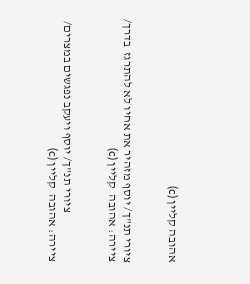אהובה קליין (c)


ציורי תנ"ך/ יוסף מזהיר את אחיו לא להתרגז  בדרך/ ציירה: אהובה  קליין (c)


                    ציורי תנ"ך/ יוסף ויעקב נפגשים במצרים/ ציירה: אהובה  קליין (c)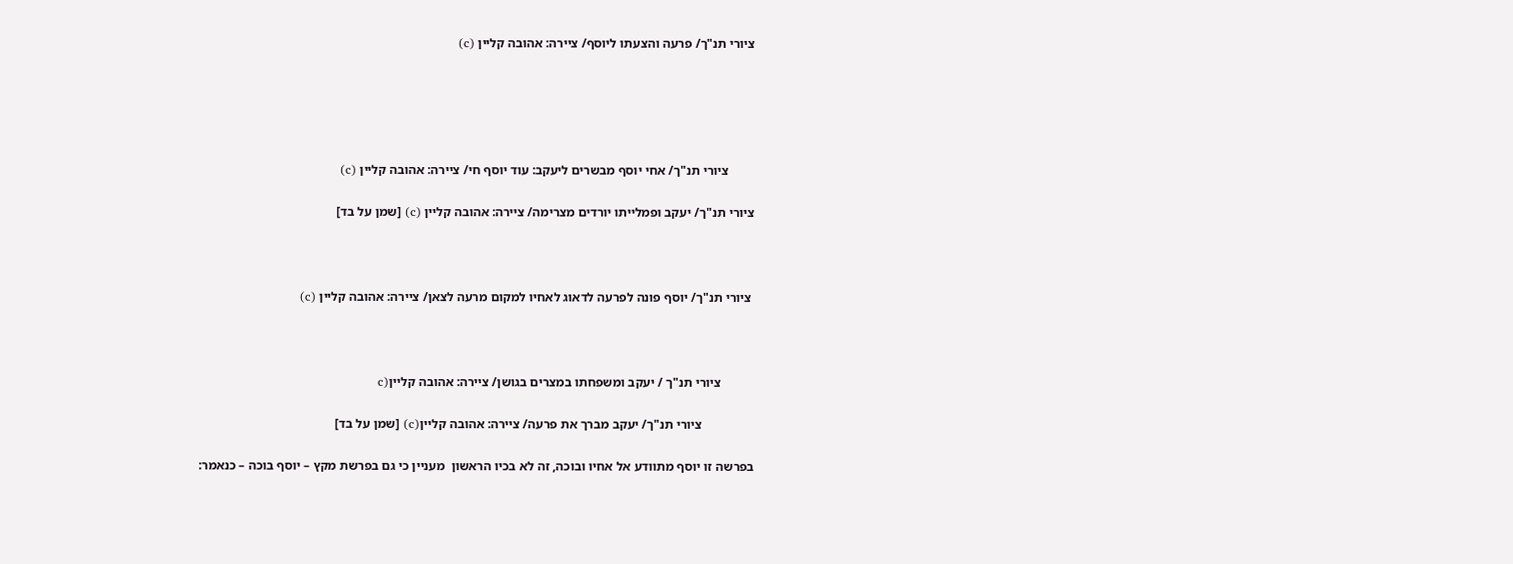ציורי תנ"ך/ פרעה והצעתו ליוסף/ ציירה: אהובה קליין (c)





        ציורי תנ"ך/ אחי יוסף מבשרים ליעקב: עוד יוסף חי/ ציירה: אהובה קליין (c)

ציורי תנ"ך/ יעקב ופמלייתו יורדים מצרימה/ ציירה: אהובה קליין (c) [שמן על בד]



 ציורי תנ"ך/ יוסף פונה לפרעה לדאוג לאחיו למקום מרעה לצאן/ ציירה: אהובה קליין (c)



          ציורי תנ"ך / יעקב ומשפחתו במצרים בגושן/ ציירה: אהובה קליין(c

                ציורי תנ"ך/ יעקב מברך את פרעה/ ציירה: אהובה קליין(c) [שמן על בד]

בפרשה זו יוסף מתוודע אל אחיו ובוכה, זה לא בכיו הראשון  מעניין כי גם בפרשת מקץ – יוסף בוכה – כנאמר: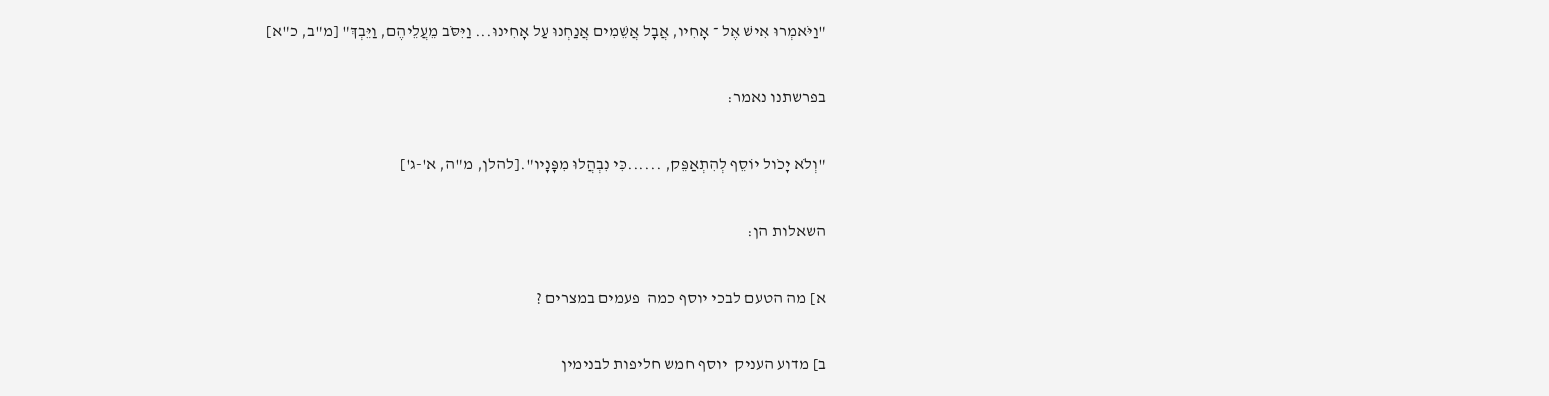"וַיֹּאמְרוּ אִישׁ אֶל ־ אָחִיו, אֲבָל אֲשֵׁמִים אֲנַחְנוּ עַל אָחִינוּ... וַיִּסֹּב מֵעֲלֵיהֶם, וַיֵּבְךְ" [מ"ב, כ"א]

בפרשתנו נאמר:

"וְלֹא יָכֹול יוֹסֵף לְהִתְאַפֵּק, ......כִּי נִבְהֲלוּ מִפָּנָיו".[להלן, מ"ה, א'-ג']

השאלות הן:

א] מה הטעם לבכי יוסף כמה  פעמים במצרים ?

ב] מדוע העניק  יוסף חמש חליפות לבנימין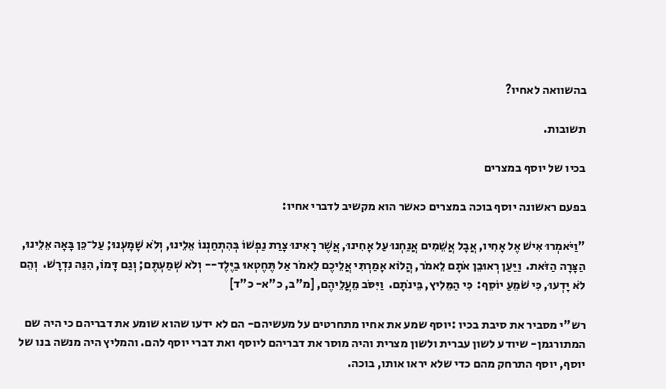בהשוואה לאחיו?

תשובות.

בכיו של יוסף במצרים

בפעם ראשונה יוסף בוכה במצרים כאשר הוא מקשיב לדברי אחיו:

"וַיֹּאמְרוּ אִישׁ אֶל אָחִיו, אֲבָל אֲשֵׁמִים אֲנַחְנוּ עַל אָחִינוּ, אֲשֶׁר רָאִינוּ צָרַת נַפְשׁוֹ בְּהִתְחַנְנוֹ אֵלֵינוּ, וְלֹא שָׁמָעְנוּ; עַל־כֵּן בָּאָה אֵלֵינוּ, הַצָּרָה הַזֹּאת.  וַיַּעַן רְאוּבֵן אֹתָם לֵאמֹר, הֲלוֹא אָמַרְתִּי אֲלֵיכֶם לֵאמֹר אַל תֶּחֶטְאוּ בַיֶּלֶד-- וְלֹא שְׁמַעְתֶּם; וְגַם דָּמוֹ, הִנֵּה נִדְרָשׁ.  וְהֵם לֹא יָדְעוּ, כִּי שֹׁמֵעַ יוֹסֵף:  כִּי הַמֵּלִיץ, בֵּינֹתָם.  וַיִּסֹּב מֵעֲלֵיהֶם, [מ"ב, כ"א- כ"ד]

רש"י מסביר את סיבת בכיו :יוסף שמע את אחיו מתחרטים על מעשיהם- הם לא ידעו שהוא שומע את דבריהם כי היה שם המתורגמן- שיודע לשון עברית ולשון מצרית והיה מוסר את דבריהם ליוסף ואת דברי יוסף להם. והמליץ היה מנשה בנו של יוסף, יוסף התרחק מהם כדי שלא יראו אותו, בוכה.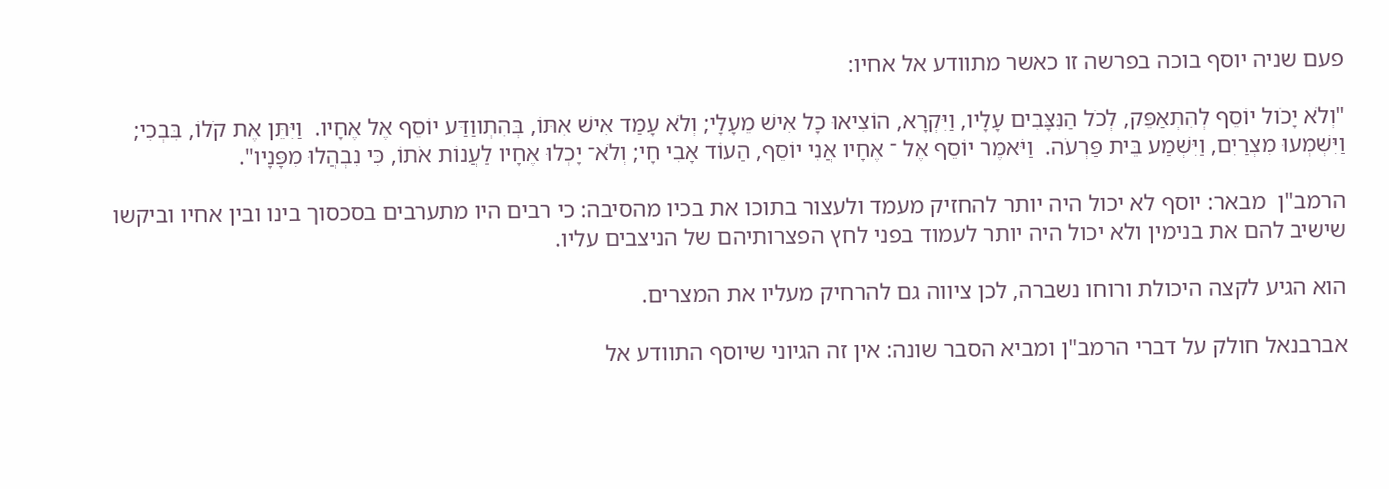פעם שניה יוסף בוכה בפרשה זו כאשר מתוודע אל אחיו:

"וְלֹא יָכֹול יוֹסֵף לְהִתְאַפֵּק, לְכֹל הַנִּצָּבִים עָלָיו, וַיִּקְרָא, הוֹצִיאוּ כָל אִישׁ מֵעָלָי; וְלֹא עָמַד אִישׁ אִתּוֹ, בְּהִתְווַדַּע יוֹסֵף אֶל אֶחָיו.  וַיִּתֵּן אֶת קֹלוֹ, בִּבְכִי; וַיִּשְׁמְעוּ מִצְרַיִם, וַיִּשְׁמַע בֵּית פַּרְעֹה.  וַיֹּאמֶר יוֹסֵף אֶל ־ אֶחָיו אֲנִי יוֹסֵף, הַעוֹד אָבִי חָי; וְלֹא־ יָכְלוּ אֶחָיו לַעֲנוֹת אֹתוֹ, כִּי נִבְהֲלוּ מִפָּנָיו".

הרמב"ן  מבאר: יוסף לא יכול היה יותר להחזיק מעמד ולעצור בתוכו את בכיו מהסיבה: כי רבים היו מתערבים בסכסוך בינו ובין אחיו וביקשו שישיב להם את בנימין ולא יכול היה יותר לעמוד בפני לחץ הפצרותיהם של הניצבים עליו.

הוא הגיע לקצה היכולת ורוחו נשברה, לכן ציווה גם להרחיק מעליו את המצרים.

אברבנאל חולק על דברי הרמב"ן ומביא הסבר שונה: אין זה הגיוני שיוסף התוודע אל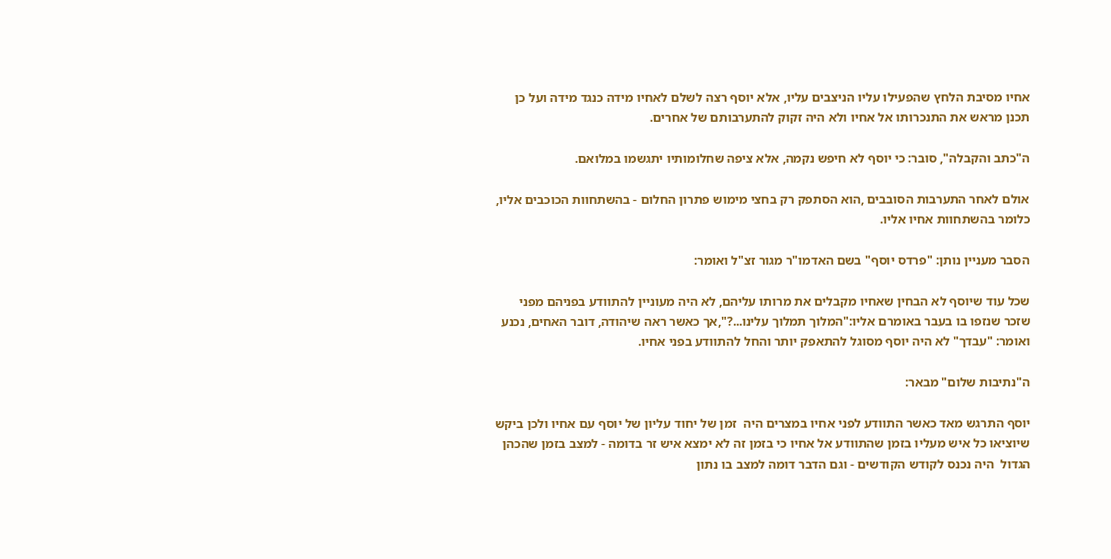אחיו מסיבת הלחץ שהפעילו עליו הניצבים עליו, אלא יוסף רצה לשלם לאחיו מידה כנגד מידה ועל כן תכנן מראש את התנכרותו אל אחיו ולא היה זקוק להתערבותם של אחרים.

ה"כתב והקבלה", סובר: כי יוסף לא חיפש נקמה, אלא ציפה שחלומותיו יתגשמו במלואם.

אולם לאחר התערבות הסובבים ,הוא הסתפק רק בחצי מימוש פתרון החלום - בהשתחוות הכוכבים אליו, כלומר בהשתחוות אחיו אליו.

הסבר מעניין נותן: "פרדס יוסף" בשם האדמו"ר מגור זצ"ל ואומר:

שכל עוד שיוסף לא הבחין שאחיו מקבלים את מרותו עליהם, לא היה מעוניין להתוודע בפניהם מפני שזכר שנזפו בו בעבר באומרם אליו:"המלוך תמלוך עלינו...?",אך כאשר ראה שיהודה, דובר האחים, נכנע ואומר: "עבדך" לא היה יוסף מסוגל להתאפק יותר והחל להתוודע בפני אחיו.

ה"נתיבות שלום" מבאר:

יוסף התרגש מאד כאשר התוודע לפני אחיו במצרים היה  זמן של יחוד עליון של יוסף עם אחיו ולכן ביקש שיוציאו כל איש מעליו בזמן שהתוודע אל אחיו כי בזמן זה לא ימצא איש זר בדומה - למצב בזמן שהכהן הגדול  היה נכנס לקודש הקודשים - וגם הדבר דומה למצב בו נתון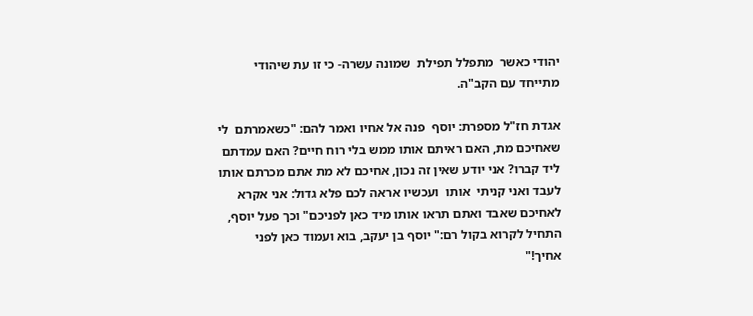יהודי כאשר  מתפלל תפילת  שמונה עשרה- כי זו עת שיהודי מתייחד עם הקב"ה.

אגדת חז"ל מספרת: יוסף  פנה אל אחיו ואמר להם: "כשאמרתם  לי שאחיכם מת, האם ראיתם אותו ממש בלי רוח חיים? האם עמדתם ליד קברו? אני יודע שאין זה נכון, אחיכם לא מת אתם מכרתם אותו לעבד ואני קניתי  אותו  ועכשיו אראה לכם פלא גדול: אני אקרא לאחיכם שאבד ואתם תראו אותו מיד כאן לפניכם" וכך פעל יוסף, התחיל לקרוא בקול רם:" יוסף בן יעקב, בוא ועמוד כאן לפני אחיך!"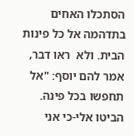הסתכלו האחים בתדהמה אל כל פינות הבית. ולא  ראו דבר, אמר להם יוסף: "אל תחפשו בכל פינה. הביטו אלי-כי אני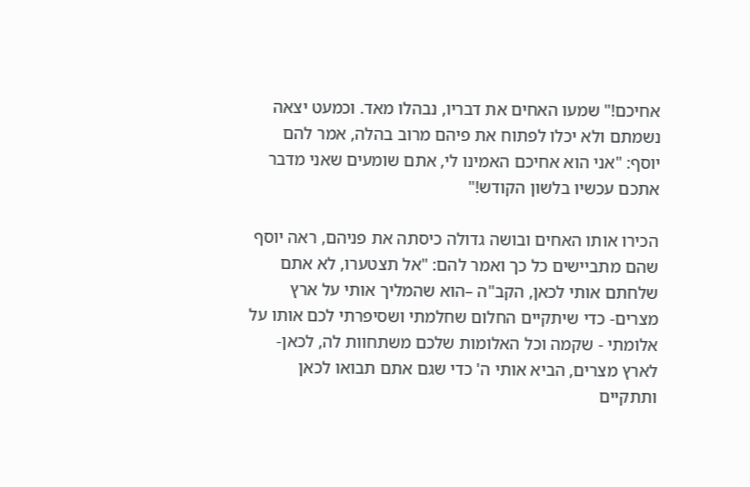אחיכם!" שמעו האחים את דבריו, נבהלו מאד. וכמעט יצאה נשמתם ולא יכלו לפתוח את פיהם מרוב בהלה, אמר להם יוסף: "אני הוא אחיכם האמינו לי, אתם שומעים שאני מדבר  אתכם עכשיו בלשון הקודש!"

הכירו אותו האחים ובושה גדולה כיסתה את פניהם, ראה יוסף שהם מתביישים כל כך ואמר להם: "אל תצטערו, לא אתם שלחתם אותי לכאן, הקב"ה –הוא שהמליך אותי על ארץ מצרים- כדי שיתקיים החלום שחלמתי ושסיפרתי לכם אותו על אלומתי - שקמה וכל האלומות שלכם משתחוות לה, לכאן- לארץ מצרים, הביא אותי ה' כדי שגם אתם תבואו לכאן ותתקיים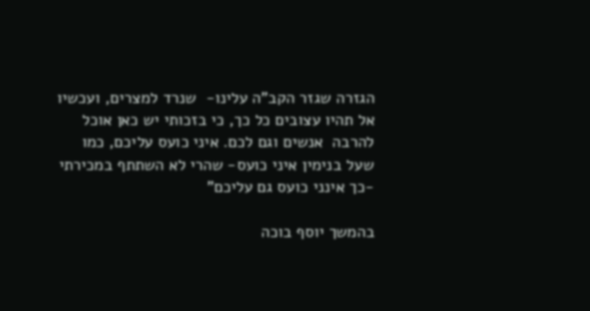הגזרה שגזר הקב"ה עלינו-  שנרד למצרים, ועכשיו אל תהיו עצובים כל כך, כי בזכותי יש כאן אוכל להרבה  אנשים וגם לכם. איני כועס עליכם, כמו שעל בנימין איני כועס- שהרי לא השתתף במכירתי -כך אינני כועס גם עליכם"

בהמשך יוסף בוכה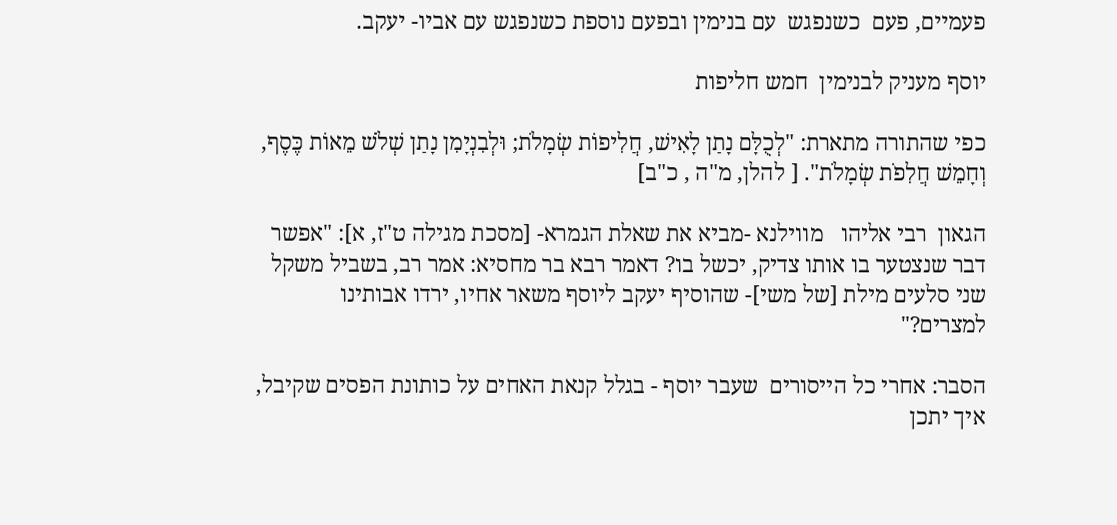פעמיים, פעם  כשנפגש  עם בנימין ובפעם נוספת כשנפגש עם אביו- יעקב.

יוסף מעניק לבנימין  חמש חליפות

כפי שהתורה מתארת: "לְכֻלָּם נָתַן לָאִישׁ, חֲלִיפוֹת שְׂמָלֹת; וּלְבִנְיָמִן נָתַן שְׁלֹשׁ מֵאוֹת כֶּסֶף, וְחָמֵשׁ חֲלִפֹת שְׂמָלֹת". [ להלן, מ"ה , כ"ב]

הגאון  רבי אליהו   מווילנא -מביא את שאלת הגמרא- [מסכת מגילה ט"ז, א]: "אפשר דבר שנצטער בו אותו צדיק, יכשל בו? דאמר רבא בר מחסיא: אמר רב, בשביל משקל שני סלעים מילת [של משי]- שהוסיף יעקב ליוסף משאר אחיו, ירדו אבותינו למצרים?"

הסבר: אחרי כל הייסורים  שעבר יוסף - בגלל קנאת האחים על כותונת הפסים שקיבל, איך יתכן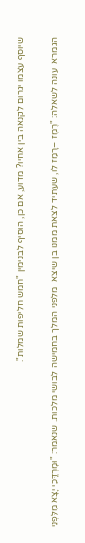שיוסף עצמו יגרום לקנאה בין אחיו? מדוע, אם כן, הוסיף לבנימין "חמש חליפות שמלות".

הגמרא  עונה לשאלה: "רֶמֶז –רָמַז לו, שעתיד לצאת ממנו בן שיצא  מלפני המלך בחמישה לבושי מלכות. שנאמר: "וּמָרְדֳּכַי יָצָא מִלִּפְנֵי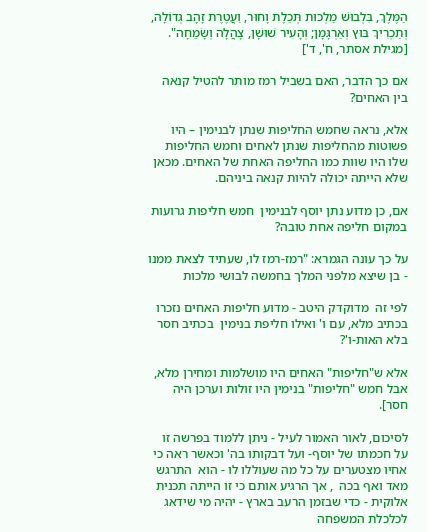הַמֶּלֶךְ, בִּלְבוּשׁ מַלְכוּת תְּכֵלֶת וָחוּר, וַעֲטֶרֶת זָהָב גְּדוֹלָה, וְתַכְרִיךְ בּוּץ וְאַרְגָּמָן; וְהָעִיר שׁוּשָׁן, צָהֲלָה וְשָׂמֵחָה". [מגילת אסתר, ח', ד']

אם כך הדבר, האם בשביל רמז מותר להטיל קנאה בין האחים?

אלא, נראה שחמש החליפות שנתן לבנימין – היו פשוטות מהחליפות שנתן לאחים וחמש החליפות שלו היו שוות כמו החליפה האחת של האחים. מכאן שלא הייתה יכולה להיות קנאה ביניהם.

אם, כן מדוע נתן יוסף לבנימין  חמש חליפות גרועות במקום חליפה אחת טובה?

על כך עונה הגמרא: "רמז-רמז לו, שעתיד לצאת ממנו - בן שיצא מלפני המלך בחמשה לבושי מלכות

לפי זה  מדוקדק היטב - מדוע חליפות האחים נזכרו בכתיב מלא, עם ו' ואילו חליפת בנימין  בכתיב חסר בלא האות-ו'?

אלא ש"חליפות" האחים היו מושלמות ומחירן מלא, אבל חמש "חליפות" בנימין היו זולות וערכן היה חסר].

לסיכום, לאור האמור לעיל - ניתן ללמוד בפרשה זו על חכמתו של יוסף- ועל דבקותו בה' וכאשר ראה כי אחיו מצטערים על כל מה שעוללו לו - הוא  התרגש מאד ואף בכה  , אך הרגיע אותם כי זו הייתה תכנית אלוקית - כדי שבזמן הרעב בארץ - יהיה מי שידאג לכלכלת המשפחה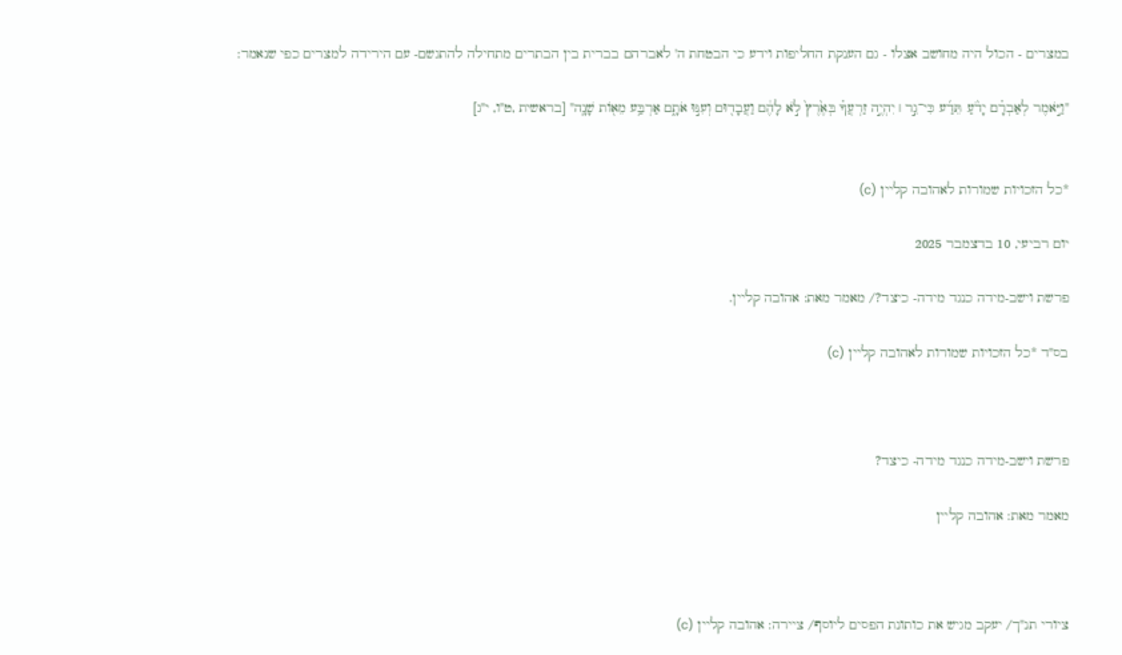במצרים - הכול היה מחושב אצלו - גם הענקת החליפות וידע כי הבטחת ה' לאברהם בברית בין הבתרים מתחילה להתגשם- עם הירידה למצרים כפי שנאמר:

"וַיֹּ֣אמֶר לְאַבְרָ֗ם יָדֹ֨עַ תֵּדַ֜ע כִּי־גֵ֣ר ׀ יִהְיֶ֣ה זַרְעֲךָ֗ בְּאֶ֙רֶץ֙ לֹ֣א לָהֶ֔ם וַעֲבָד֖וּם וְעִנּ֣וּ אֹתָ֑ם אַרְבַּ֥ע מֵא֖וֹת שָׁנָֽה" [בראשית ,ט"ו, י"ג]


*כל הזכויות שמורות לאהובה קליין (c)

יום רביעי, 10 בדצמבר 2025

פרשת וישב-מידה כנגד מידה- כיצד?/ מאמר מאת: אהובה קליין.

בס"ד *כל הזכויות שמורות לאהובה קליין (c)



פרשת וישב-מידה כנגד מידה- כיצד?

מאמר מאת: אהובה קליין



ציורי תנ"ך/ יעקב מגיש את כותונת הפסים ליוסף/ ציירה: אהובה קליין (c)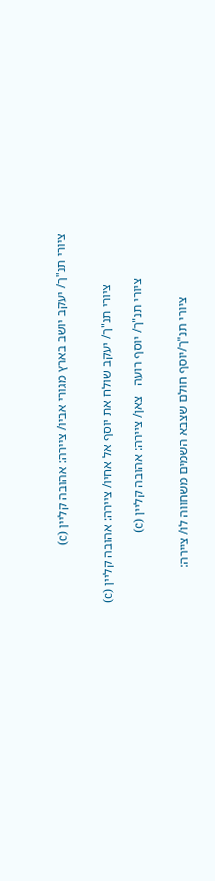ציורי תנ"ך/ יעקב יושב בארץ מגורי אביו/ ציירה: אהובה קליין (c)


                ציורי תנ"ך/ יעקב שולח את יוסף אל אחיו/ ציירה: אהובה קליין (c)

              ציורי תנ"ך/ יוסף רועה   צאן/ ציירה: אהובה קליין (c)


                    ציורי תנ"ך/יוסף חולם שצבא השמים משחווה לו/ ציירה: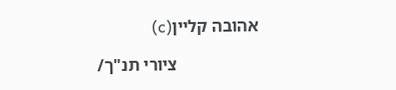אהובה קליין(c)

                   ציורי תנ"ך/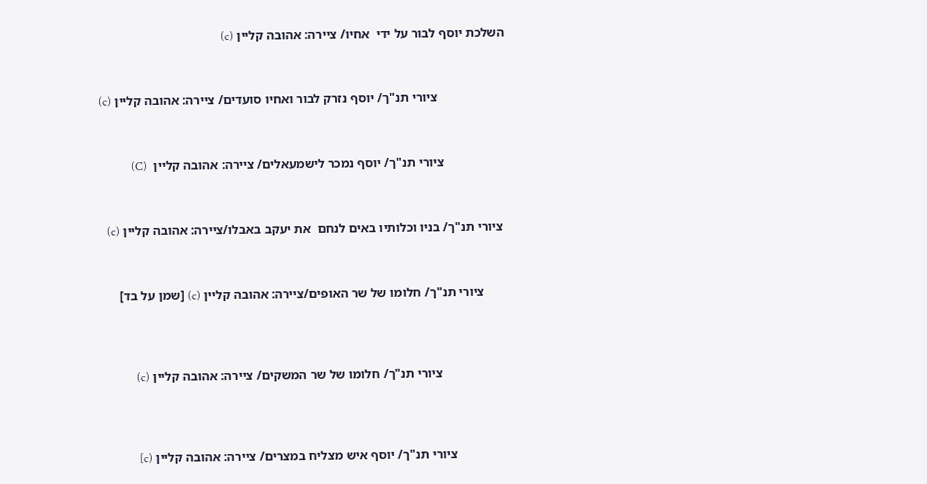השלכת יוסף לבור על ידי  אחיו/ ציירה: אהובה קליין (c)



                     ציורי תנ"ך/ יוסף נזרק לבור ואחיו סועדים/ ציירה: אהובה קליין (c)



                   ציורי תנ"ך/ יוסף נמכר לישמעאלים/ ציירה: אהובה קליין  (C)



 ציורי תנ"ך/ בניו וכלותיו באים לנחם  את יעקב באבלו/ציירה: אהובה קליין (c)



       ציורי תנ"ך/ חלומו של שר האופים/ציירה: אהובה קליין (c) [שמן על בד]




                    ציורי תנ"ך/ חלומו של שר המשקים/ ציירה: אהובה קליין (c)




                ציורי תנ"ך/ יוסף איש מצליח במצרים/ ציירה: אהובה קליין (c]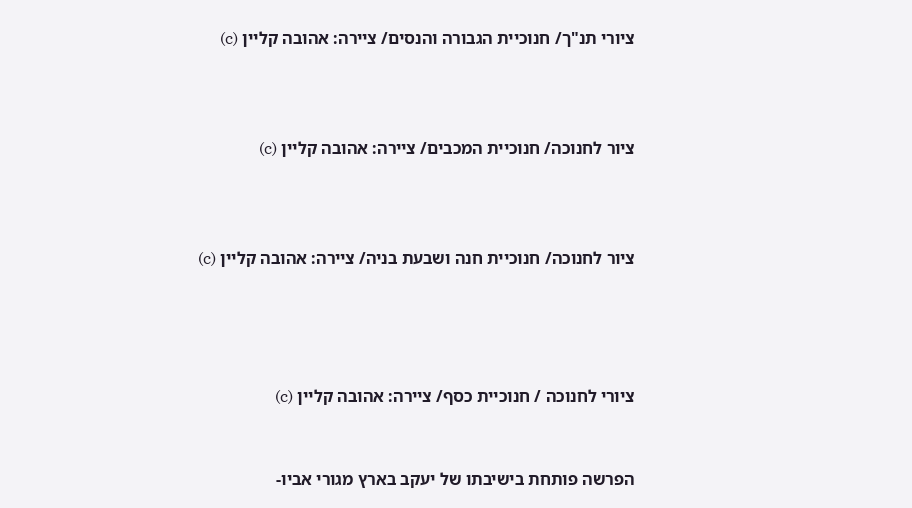ציורי תנ"ך/ חנוכיית הגבורה והנסים/ ציירה: אהובה קליין (c)



ציור לחנוכה/ חנוכיית המכבים/ ציירה: אהובה קליין (c)



ציור לחנוכה/ חנוכיית חנה ושבעת בניה/ ציירה: אהובה קליין (c)




ציורי לחנוכה / חנוכיית כסף/ ציירה: אהובה קליין (c)


הפרשה פותחת בישיבתו של יעקב בארץ מגורי אביו-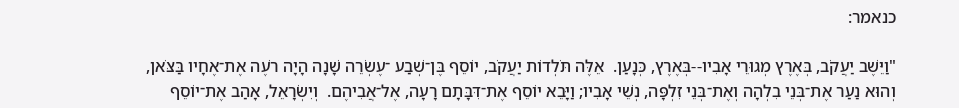כנאמר:

"וַיֵּשֶׁב יַעֲקֹב, בְּאֶרֶץ מְגוּרֵי אָבִיו--בְּאֶרֶץ, כְּנָעַן.  אֵלֶּה תֹּלְדוֹת יַעֲקֹב, יוֹסֵף בֶּן־שְׁבַע ־עֶשְׂרֵה שָׁנָה הָיָה רֹעֶה אֶת־אֶחָיו בַּצֹּאן, וְהוּא נַעַר אֶת־בְּנֵי בִלְהָה וְאֶת־בְּנֵי זִלְפָּה, נְשֵׁי אָבִיו; וַיָּבֵא יוֹסֵף אֶת־דִּבָּתָם רָעָה, אֶל־אֲבִיהֶם.  וְיִשְׂרָאֵל, אָהַב אֶת־יוֹסֵף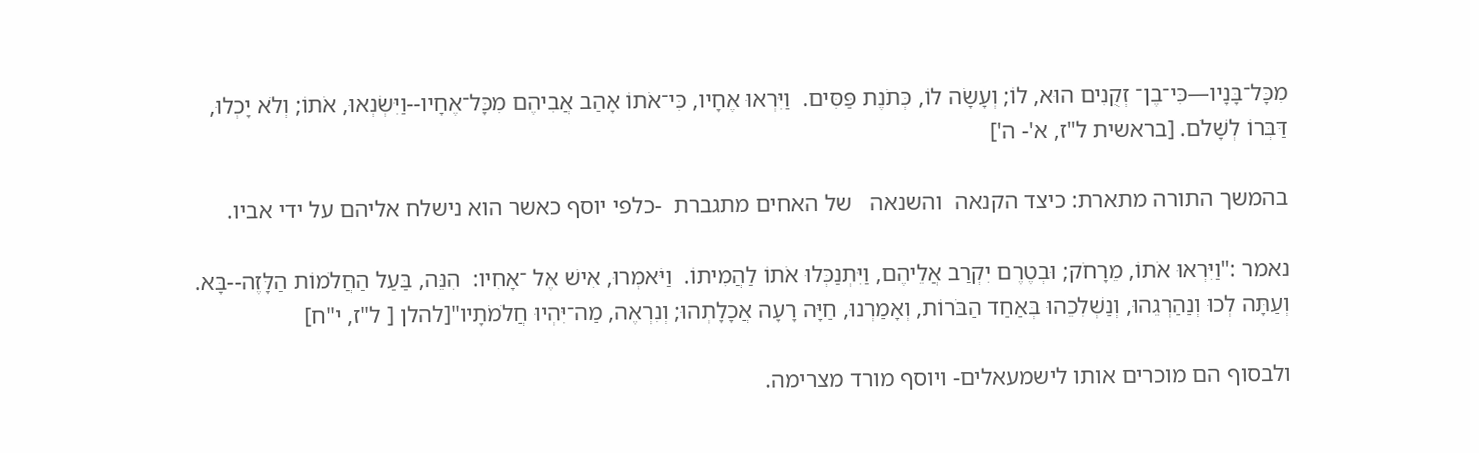מִכָּל־בָּנָיו—כִּי־בֶן־ זְקֻנִים הוּא, לוֹ; וְעָשָׂה לוֹ, כְּתֹנֶת פַּסִּים.  וַיִּרְאוּ אֶחָיו, כִּי־אֹתוֹ אָהַב אֲבִיהֶם מִכָּל־אֶחָיו--וַיִּשְׂנְאוּ, אֹתוֹ; וְלֹא יָכְלוּ, דַּבְּרוֹ לְשָׁלֹם. [בראשית ל"ז, א'- ה']

בהמשך התורה מתארת: כיצד הקנאה  והשנאה   של האחים מתגברת  -כלפי יוסף כאשר הוא נישלח אליהם על ידי אביו.

נאמר :"וַיִּרְאוּ אֹתוֹ, מֵרָחֹק; וּבְטֶרֶם יִקְרַב אֲלֵיהֶם, וַיִּתְנַכְּלוּ אֹתוֹ לַהֲמִיתוֹ.  וַיֹּאמְרוּ, אִישׁ אֶל ־אָחִיו:  הִנֵּה, בַּעַל הַחֲלֹמוֹת הַלָּזֶה--בָּא.  וְעַתָּה לְכוּ וְנַהַרְגֵהוּ, וְנַשְׁלִכֵהוּ בְּאַחַד הַבֹּרוֹת, וְאָמַרְנוּ, חַיָּה רָעָה אֲכָלָתְהוּ; וְנִרְאֶה, מַה־יִּהְיוּ חֲלֹמֹתָיו"[להלן [ ל"ז, י"ח]

ולבסוף הם מוכרים אותו לישמעאלים- ויוסף מורד מצרימה.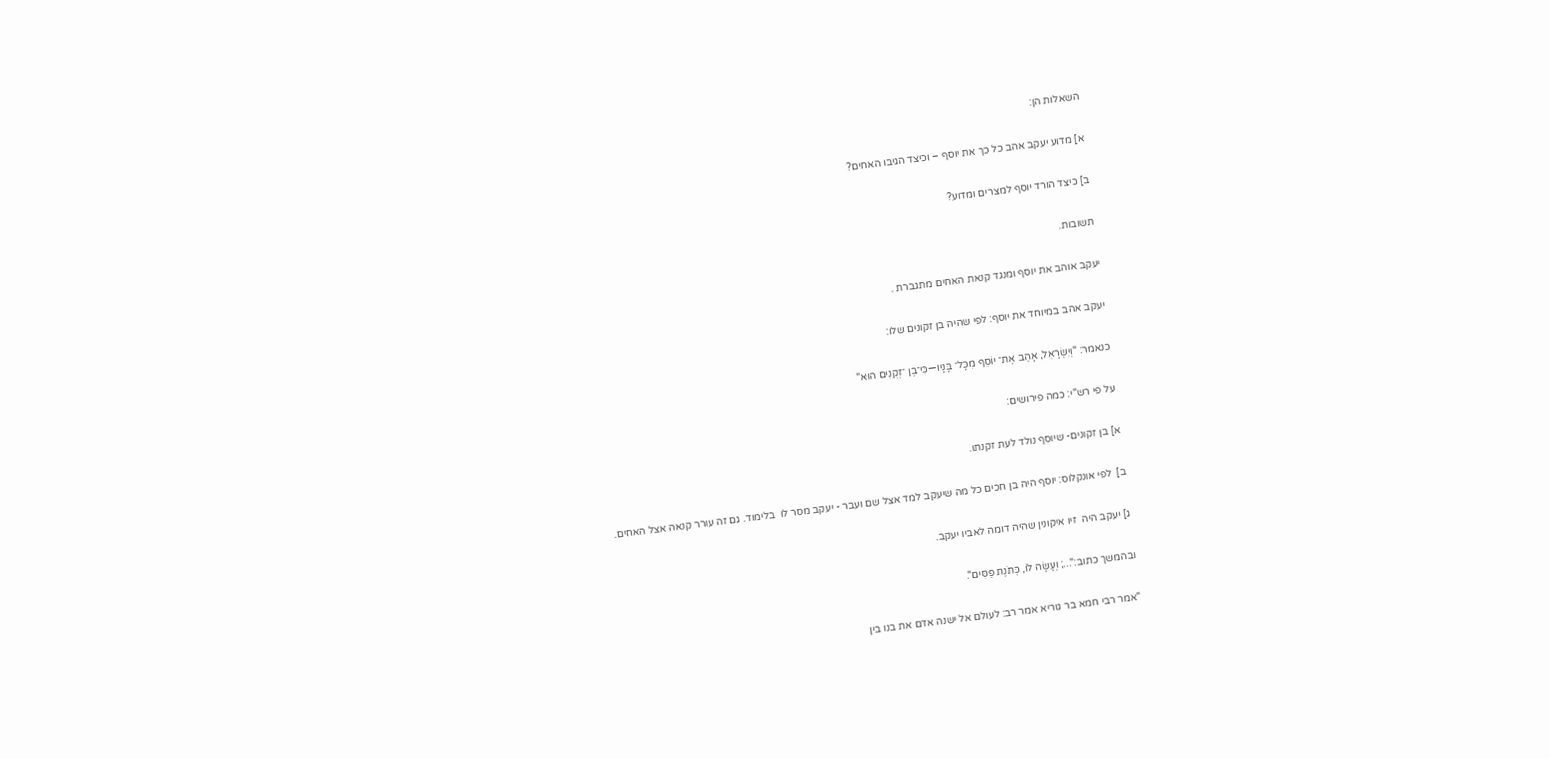השאלות הן:

א] מדוע יעקב אהב כל כך את יוסף – וכיצד הגיבו האחים?

ב] כיצד הורד יוסף למצרים ומדוע?

תשובות.

יעקב אוהב את יוסף ומנגד קנאת האחים מתגברת .

יעקב אהב במיוחד את יוסף: לפי שהיה בן זקונים שלו:

כנאמר: "וְיִשְׂרָאֵל, אָהַב אֶת־ יוֹסֵף מִכָּל־ בָּנָיו—כִּי־בֶן ־זְקֻנִים הוּא"

על פי רש"י: כמה פירושים:

א] בן זקונים- שיוסף נולד לעת זקנתו.

ב]  לפי אונקלוס: יוסף היה בן חכים כל מה שיעקב למד אצל שם ועבר - יעקב מסר לו  בלימוד. גם זה עורר קנאה אצל האחים.

ג] יעקב היה  זיו איקונין שהיה דומה לאביו יעקב.

ובהמשך כתוב:"...; וְעָשָׂה לוֹ, כְּתֹנֶת פַּסִּים".

"אמר רבי חמא בר גוריא אמר רב: לעולם אל ישנה אדם את בנו בין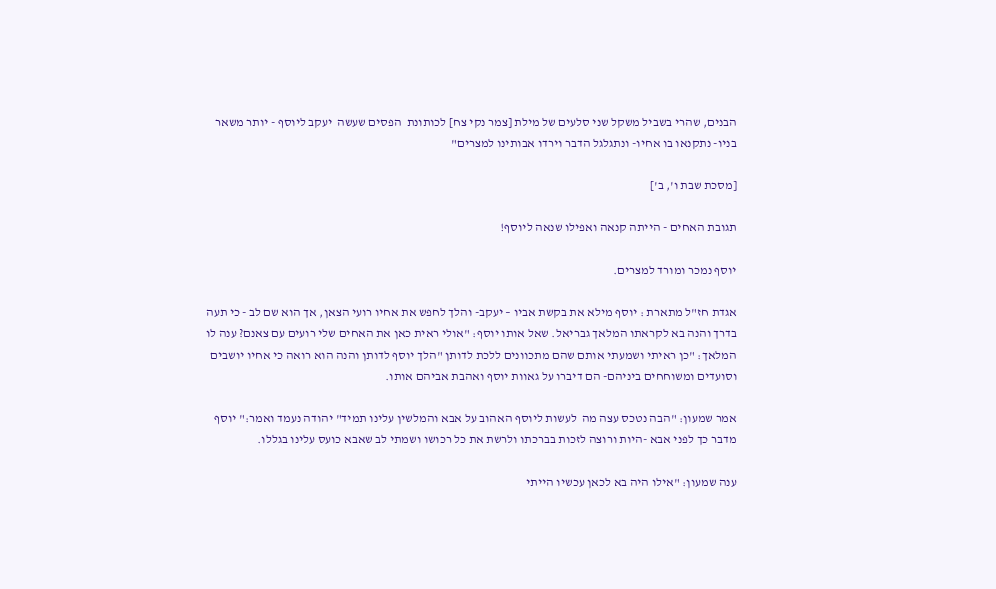הבנים, שהרי בשביל משקל שני סלעים של מילת [צמר נקי צח] לכותונת  הפסים שעשה  יעקב ליוסף - יותר משאר בניו- נתקנאו בו אחיו- ונתגלגל הדבר וירדו אבותינו למצרים"

[מסכת שבת ו', ב']

תגובת האחים - הייתה קנאה ואפילו שנאה ליוסף!

יוסף נמכר ומורד למצרים.

אגדת חז"ל מתארת : יוסף מילא את בקשת אביו – יעקב- והלך לחפש את אחיו רועי הצאן, אך הוא שם לב - כי תעה בדרך והנה בא לקראתו המלאך גבריאל. שאל אותו יוסף: "אולי ראית כאן את האחים שלי רועים עם צאנם? ענה לו המלאך: "כן ראיתי ושמעתי אותם שהם מתכוונים ללכת לדותן "הלך יוסף לדותן והנה הוא רואה כי אחיו יושבים וסועדים ומשוחחים ביניהם- הם דיברו על גאוות יוסף ואהבת אביהם אותו.

אמר שמעון: "הבה נטכס עצה מה  לעשות ליוסף האהוב על אבא והמלשין עלינו תמיד" יהודה נעמד ואמר:" יוסף מדבר כך לפני אבא -היות ורוצה לזכות בברכתו ולרשת את כל רכושו ושמתי לב שאבא כועס עלינו בגללו.

ענה שמעון: "אילו היה בא לכאן עכשיו הייתי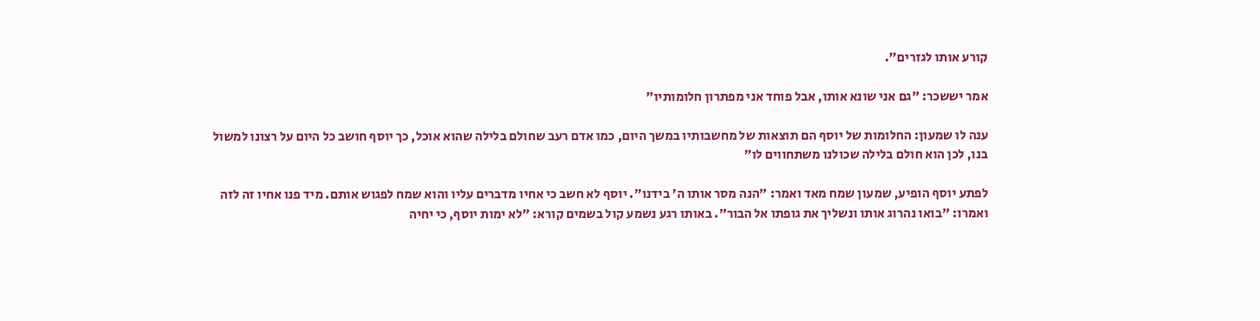קורע אותו לגזרים".

אמר יששכר: "גם אני שונא אותו, אבל פוחד אני מפתרון חלומותיו"

ענה לו שמעון: החלומות של יוסף הם תוצאות של מחשבותיו במשך היום, כמו אדם רעב שחולם בלילה שהוא אוכל, כך יוסף חושב כל היום על רצונו למשול בנו, לכן הוא חולם בלילה שכולנו משתחווים לו"

לפתע יוסף הופיע, שמעון שמח מאד ואמר: "הנה מסר אותו ה' בידנו". יוסף לא חשב כי אחיו מדברים עליו והוא שמח לפגוש אותם. מיד פנו אחיו זה לזה ואמרו: "בואו נהרוג אותו ונשליך את גופתו אל הבור". באותו רגע נשמע קול בשמים קורא: "לא ימות יוסף, כי יחיה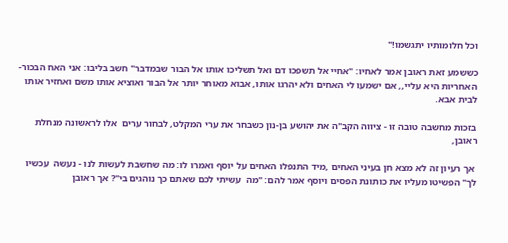וכל חלומותיו יתגשמו!"

כששמע זאת ראובן אמר לאחיו: "אחיי אל תשפכו דם ואל תשליכו אותו אל הבור שבמדבר" חשב בליבו: אני האח הבכור- האחריות היא עליי,, אם ישמעו לי האחים ולא יהרגו אותו, אבוא מאוחר יותר אל הבור ואוציא אותו משם ואחזיר אותו לבית אבא.

בזכות מחשבה טובה זו - ציווה הקב"ה את יהושע בן-נון כשבחר את ערי המקלט, לבחור ערים  אלו לראשונה מנחלת ראובן,

 אך רעיון זה לא מצא חן בעיני האחים ,מיד התנפלו האחים על יוסף ואמרו לו: מה שחשבת לעשות לנו - נעשה  עכשיו לך" הפשיטו מעליו את כותונת הפסים ויוסף אמר להם: "מה  עשיתי לכם שאתם כך נוהגים בי"? אך ראובן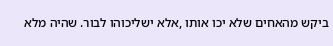ביקש מהאחים שלא יכו אותו ,אלא ישליכוהו לבור. שהיה מלא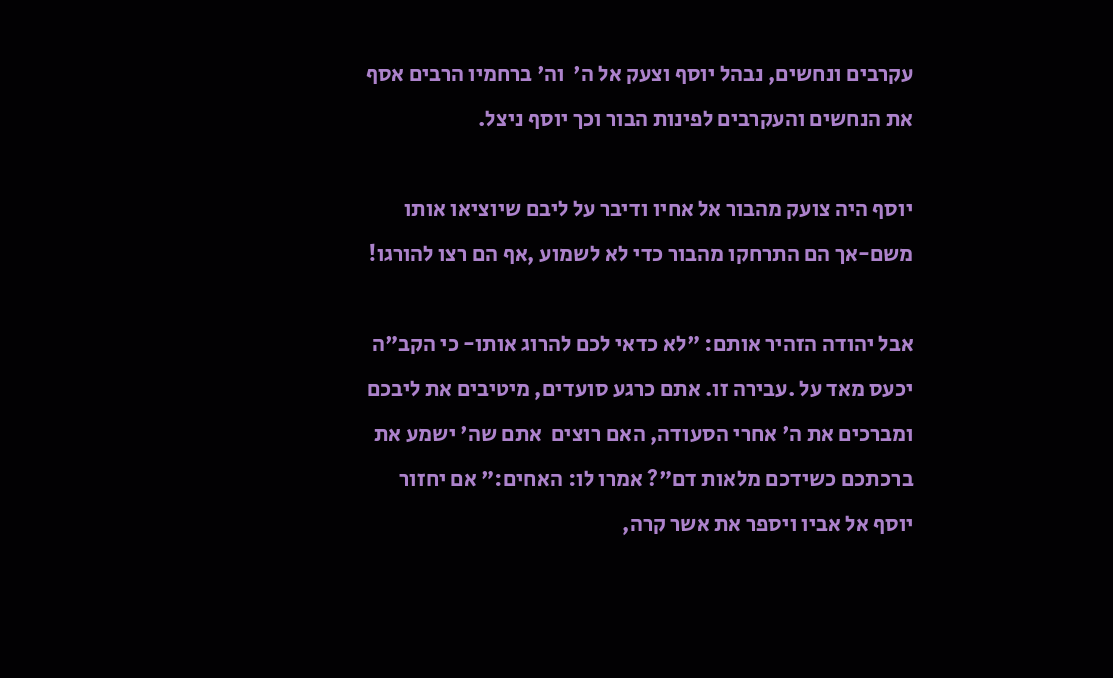עקרבים ונחשים, נבהל יוסף וצעק אל ה'  וה' ברחמיו הרבים אסף את הנחשים והעקרבים לפינות הבור וכך יוסף ניצל.

יוסף היה צועק מהבור אל אחיו ודיבר על ליבם שיוציאו אותו משם-אך הם התרחקו מהבור כדי לא לשמוע ,אף הם רצו להורגו!

אבל יהודה הזהיר אותם: "לא כדאי לכם להרוג אותו- כי הקב"ה יכעס מאד על .עבירה זו. אתם כרגע סועדים, מיטיבים את ליבכם ומברכים את ה' אחרי הסעודה, האם רוצים  אתם שה' ישמע את ברכתכם כשידכם מלאות דם"? אמרו לו: האחים:" אם יחזור יוסף אל אביו ויספר את אשר קרה,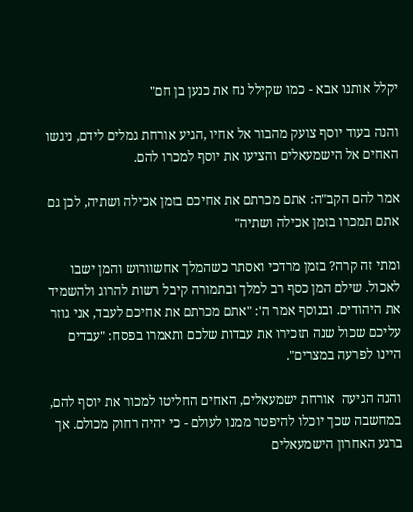יקלל אותנו אבא - כמו שקילל נח את כנען בן חם"

והנה בעוד יוסף צועק מהבור אל אחיו ,הגיע אורחת גמלים לידם, ניגשו האחים אל הישמעאלים והציעו את יוסף למכרו להם.

אמר להם הקב"ה: אתם מכרתם את אחיכם בזמן אכילה ושתיה, לכן גם אתם תמכרו בזמן אכילה ושתיה"

ומתי זה קרה? בזמן מרדכי ואסתר כשהמלך אחשוורוש והמן ישבו לאכול. שילם המן כסף רב למלך ובתמורה קיבל רשות להרוג ולהשמיד את היהודים. ובנוסף אמר ה': "אתם מכרתם את אחיכם לעבד, אני גוזר עליכם שכול שנה תזכירו את עבדות שלכם ותאמרו בפסח: "עבדים היינו לפרעה במצרים".

והנה הגיעה  אורחת ישמעאלים, האחים החליטו למכור את יוסף להם, במחשבה שכך יוכלו להיפטר ממנו לעולם - כי יהיה רחוק מכולם. אך ברגע האחרון הישמעאלים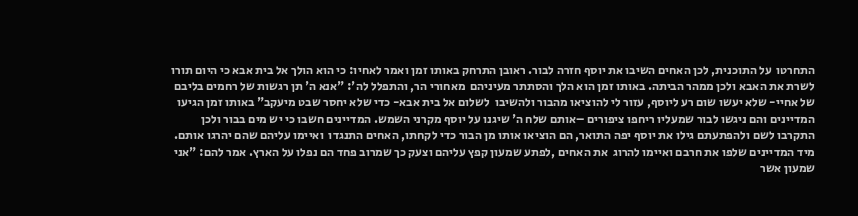התחרטו  על התוכנית, לכן האחים השיבו את יוסף חזרה לבור. ראובן התרחק באותו זמן ואמר לאחיו: כי הוא הולך אל בית אבא כי היום תורו לשרת את האבא ולכן ממהר הביתה. באותו זמן הוא הלך והסתתר מעיניהם  מאחורי הר, והתפלל לה': "אנא ה' תן רגשות של רחמים בליבם  של אחיי- שלא יעשו שום רע ליוסף, עזור לי להוציאו מהבור ולהשיבו  לשלום אל בית אבא- כדי שלא יחסר שבט מיעקב" באותו זמן הגיעו המדיינים והם ניגשו לבור שמעליו ריחפו ציפורים –אותם שלח ה' שיגנו על יוסף מקרני השמש. המדיינים חשבו כי יש מים בבור ולכן התקרבו לשם ולהפתעתם גילו את יוסף יפה התואר, הם הוציאו אותו מן הבור כדי לקחתו, האחים התנגדו  ואיימו עליהם שהם יהרגו אותם. מיד המדיינים שלפו את חרבם ואיימו להרוג  את האחים ,לפתע שמעון קפץ עליהם וצעק כך שמרוב פחד הם נפלו על הארץ. אמר להם: "אני שמעון אשר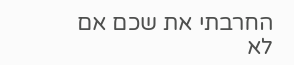החרבתי את שכם אם לא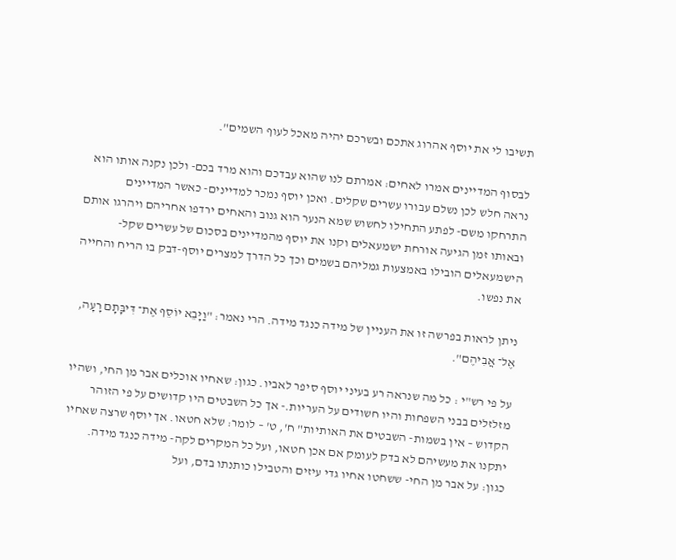תשיבו לי את יוסף אהרוג אתכם ובשרכם יהיה מאכל לעוף השמים".

לבסוף המדיינים אמרו לאחים: אמרתם לנו שהוא עבדכם והוא מרד בכם- ולכן נקנה אותו הוא נראה חלש לכן נשלם עבורו עשרים שקלים. ואכן יוסף נמכר למדיינים- כאשר המדיינים התרחקו משם- לפתע התחילו לחשוש שמא הנער הוא גנוב והאחים ירדפו אחריהם ויהרגו אותם ובאותו זמן הגיעה אורחת ישמעאלים וקנו את יוסף מהמדיינים בסכום של עשרים שקל- הישמעאלים הובילו באמצעות גמליהם בשמים וכך כל הדרך למצרים יוסף-דבק בו הריח והחייה את נפשו.

ניתן לראות בפרשה זו את העניין של מידה כנגד מידה. הרי נאמר: "וַיָּבֵא יוֹסֵף אֶת־ דִּיבָּתָם רָעָה, אֶל־ אֲבִיהֶם".

על פי רש"י : כל מה שנראה רע בעיני יוסף סיפר לאביו. כגון: שאחיו אוכלים אבר מן החי, ושהיו מזלזלים בבני השפחות והיו חשודים על העריות.- אך כל השבטים היו קדושים על פי הזוהר הקדוש – אין בשמות- השבטים את האותיות" ח', ט' – לומר: שלא חטאו. אך יוסף שרצה שאחיו יתקנו את מעשיהם לא בדק לעומק אם אכן חטאו, ועל כל המקרים לקה- מידה כנגד מידה. כגון: על אבר מן החי- ששחטו אחיו גדי עיזים והטבילו כותנתו בדם, ועל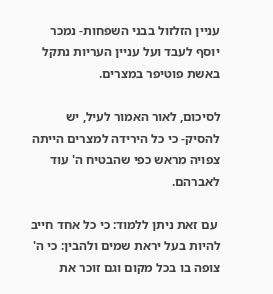עניין הזלזול בבני השפחות- נמכר יוסף לעבד ועל עניין העריות נתקל באשת פוטיפר במצרים.

לסיכום, לאור האמור לעיל, יש להסיק- כי כל הירידה למצרים הייתה צפויה מראש כפי שהבטיח ה' עוד לאברהם.

 עם זאת ניתן ללמוד: כי כל אחד חייב להיות בעל יראת שמים ולהבין: כי ה' צופה בו בכל מקום וגם זוכר את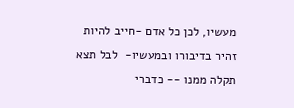מעשיו, לכן כל אדם -חייב להיות  זהיר בדיבורו ובמעשיו-  לבל תצא תקלה ממנו -- כדברי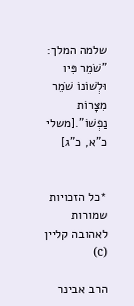שלמה המלך: "שֹׁמֵר פִּיו וּלְשׁוֹנוֹ שֹׁמֵר מִצָּרוֹת נַפְשׁוֹ".[משלי כ"א, כ"ג]


*כל הזכויות שמורות לאהובה קליין (c)

הרב אבינר